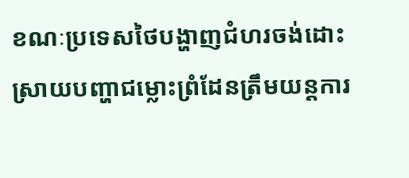ខណៈប្រទេសថៃបង្ហាញជំហរចង់ដោះស្រាយបញ្ហាជម្លោះព្រំដែនត្រឹមយន្តការ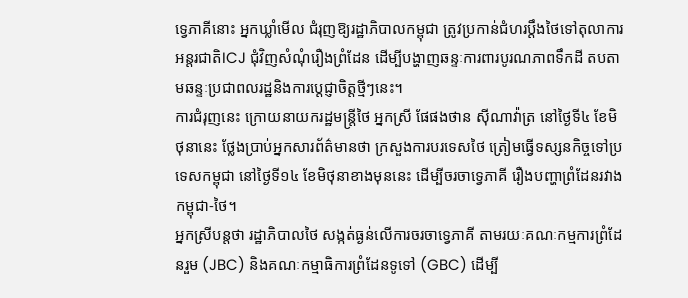ទ្វេភាគីនោះ អ្នកឃ្លាំមើល ជំរុញឱ្យរដ្ឋាភិបាលកម្ពុជា ត្រូវប្រកាន់ជំហរប្តឹងថៃទៅតុលាការអន្តរជាតិICJ ជុំវិញសំណុំរឿងព្រំដែន ដើម្បីបង្ហាញឆន្ទៈការពារបូរណភាពទឹកដី តបតាមឆន្ទៈប្រជាពលរដ្ឋនិងការប្តេជ្ញាចិត្តថ្មីៗនេះ។
ការជំរុញនេះ ក្រោយនាយករដ្ឋមន្រ្តីថៃ អ្នកស្រី ផែផងថាន ស៊ីណាវ៉ាត្រ នៅថ្ងៃទី៤ ខែមិថុនានេះ ថ្លែងប្រាប់អ្នកសារព័ត៌មានថា ក្រសួងការបរទេសថៃ ត្រៀមធ្វើទស្សនកិច្ចទៅប្រទេសកម្ពុជា នៅថ្ងៃទី១៤ ខែមិថុនាខាងមុននេះ ដើម្បីចរចាទ្វេភាគី រឿងបញ្ហាព្រំដែនរវាងកម្ពុជា-ថៃ។
អ្នកស្រីបន្តថា រដ្ឋាភិបាលថៃ សង្កត់ធ្ងន់លើការចរចាទ្វេភាគី តាមរយៈគណៈកម្មការព្រំដែនរួម (JBC) និងគណៈកម្មាធិការព្រំដែនទូទៅ (GBC) ដើម្បី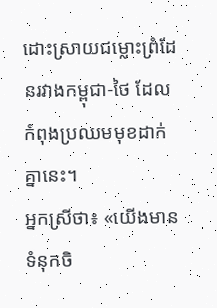ដោះស្រាយជម្លោះព្រំដែនរវាងកម្ពុជា-ថៃ ដែលកំពុងប្រឈមមុខដាក់គ្នានេះ។
អ្នកស្រីថា៖ «យើងមានទំនុកចិ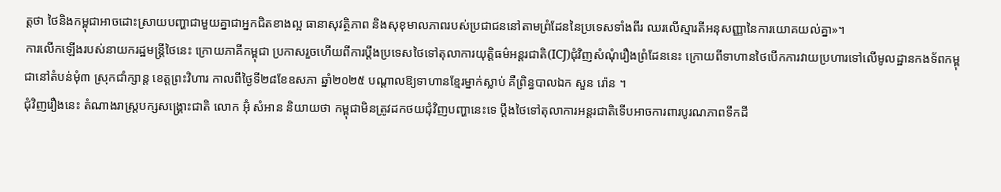ត្តថា ថៃនិងកម្ពុជាអាចដោះស្រាយបញ្ហាជាមួយគ្នាជាអ្នកជិតខាងល្អ ធានាសុវត្ថិភាព និងសុខុមាលភាពរបស់ប្រជាជននៅតាមព្រំដែននៃប្រទេសទាំងពីរ ឈរលើស្មារតីអនុសញ្ញានៃការយោគយល់គ្នា»។
ការលើកឡើងរបស់នាយករដ្ឋមន្ត្រីថៃនេះ ក្រោយភាគីកម្ពុជា ប្រកាសរួចហើយពីការប្តឹងប្រទេសថៃទៅតុលាការយុត្តិធម៌អន្តរជាតិ(ICJ)ជុំវិញសំណុំរឿងព្រំដែននេះ ក្រោយពីទាហានថៃបើកការវាយប្រហារទៅលើមូលដ្ឋានកងទ័ពកម្ពុជានៅតំបន់មុំ៣ ស្រុកជាំក្សាន្ត ខេត្តព្រះវិហារ កាលពីថ្ងៃទី២៨ខែឧសភា ឆ្នាំ២០២៥ បណ្តាលឱ្យទាហានខ្មែរម្នាក់ស្លាប់ គឺព្រិន្ធបាលឯក សួន រ៉ោន ។
ជុំវិញរឿងនេះ តំណាងរាស្រ្តបក្សសង្គ្រោះជាតិ លោក អ៊ុំ សំអាន និយាយថា កម្ពុជាមិនត្រូវដកថយជុំវិញបញ្ហានេះទេ ប្តឹងថៃទៅតុលាការអន្តរជាតិទើបអាចការពារបូរណភាពទឹកដី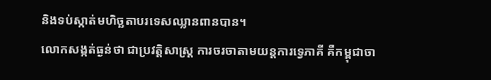និងទប់ស្កាត់មហិច្ឆតាបរទេសឈ្លានពានបាន។
លោកសង្កត់ធ្ងន់ថា ជាប្រវត្តិសាស្រ្ត ការចរចាតាមយន្តការទ្វេភាគី គឺកម្ពុជាចា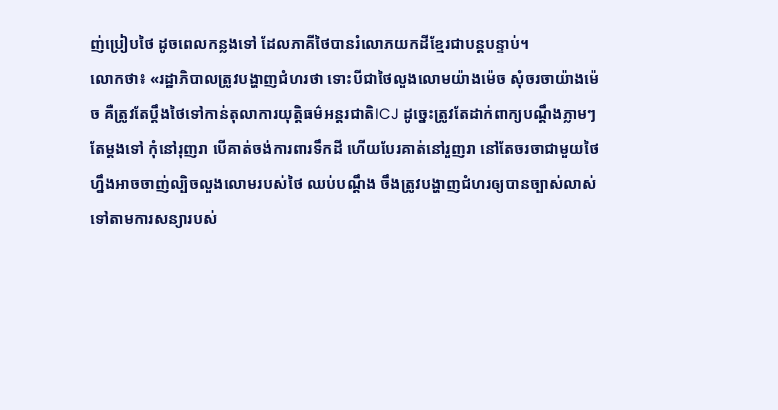ញ់ប្រៀបថៃ ដូចពេលកន្លងទៅ ដែលភាគីថៃបានរំលោភយកដីខ្មែរជាបន្តបន្ទាប់។
លោកថា៖ «រដ្ឋាភិបាលត្រូវបង្ហាញជំហរថា ទោះបីជាថៃលួងលោមយ៉ាងម៉េច សុំចរចាយ៉ាងម៉េច គឺត្រូវតែប្ដឹងថៃទៅកាន់តុលាការយុត្តិធម៌អន្ដរជាតិICJ ដូច្នេះត្រូវតែដាក់ពាក្យបណ្ដឹងភ្លាមៗតែម្តងទៅ កុំនៅរុញរា បើគាត់ចង់ការពារទឹកដី ហើយបែរគាត់នៅរួញរា នៅតែចរចាជាមួយថៃហ្នឹងអាចចាញ់ល្បិចលួងលោមរបស់ថៃ ឈប់បណ្ដឹង ចឹងត្រូវបង្ហាញជំហរឲ្យបានច្បាស់លាស់ ទៅតាមការសន្យារបស់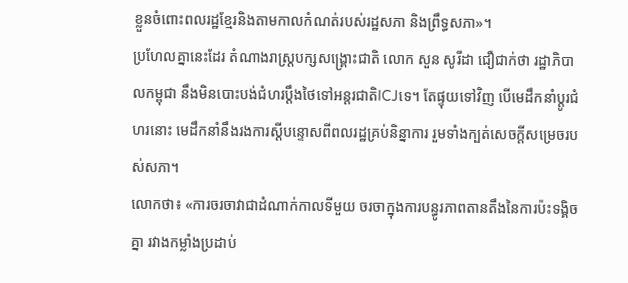ខ្លួនចំពោះពលរដ្ឋខ្មែរនិងតាមកាលកំណត់របស់រដ្ឋសភា និងព្រឹទ្ធសភា»។
ប្រហែលគ្នានេះដែរ តំណាងរាស្រ្តបក្សសង្គ្រោះជាតិ លោក សួន សូរីដា ជឿជាក់ថា រដ្ឋាភិបាលកម្ពុជា នឹងមិនបោះបង់ជំហរប្តឹងថៃទៅអន្តរជាតិICJទេ។ តែផ្ទុយទៅវិញ បើមេដឹកនាំប្តូរជំហរនោះ មេដឹកនាំនឹងរងការស្តីបន្ទោសពីពលរដ្ឋគ្រប់និន្នាការ រួមទាំងក្បត់សេចក្តីសម្រេចរបស់សភា។
លោកថា៖ «ការចរចាវាជាដំណាក់កាលទីមួយ ចរចាក្នុងការបន្ធូរភាពតានតឹងនៃការប៉ះទង្គិចគ្នា រវាងកម្លាំងប្រដាប់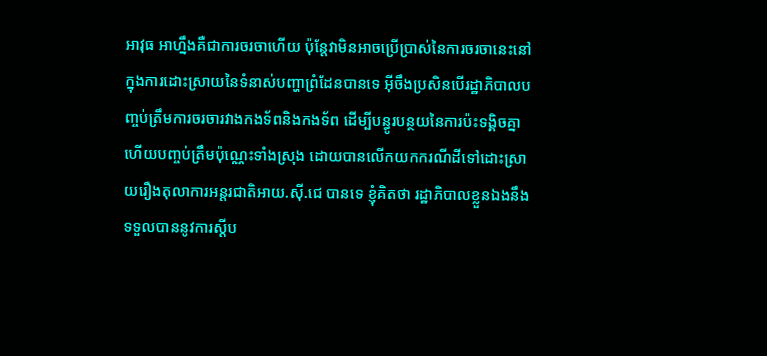អាវុធ អាហ្នឹងគឺជាការចរចាហើយ ប៉ុន្តែវាមិនអាចប្រើប្រាស់នៃការចរចានេះនៅក្នុងការដោះស្រាយនៃទំនាស់បញ្ហាព្រំដែនបានទេ អ៊ីចឹងប្រសិនបើរដ្ឋាភិបាលបញ្ចប់ត្រឹមការចរចារវាងកងទ័ពនិងកងទ័ព ដើម្បីបន្ធូរបន្ថយនៃការប៉ះទង្គិចគ្នា ហើយបញ្ចប់ត្រឹមប៉ុណ្ណេះទាំងស្រុង ដោយបានលើកយកករណីដីទៅដោះស្រាយរឿងតុលាការអន្តរជាតិអាយ.ស៊ី.ជេ បានទេ ខ្ញុំគិតថា រដ្ឋាភិបាលខ្លួនឯងនឹងទទួលបាននូវការស្ដីប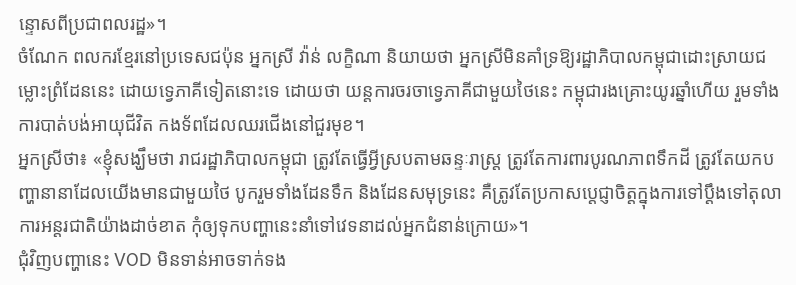ន្ទោសពីប្រជាពលរដ្ឋ»។
ចំណែក ពលករខ្មែរនៅប្រទេសជប៉ុន អ្នកស្រី វ៉ាន់ លក្ខិណា និយាយថា អ្នកស្រីមិនគាំទ្រឱ្យរដ្ឋាភិបាលកម្ពុជាដោះស្រាយជម្លោះព្រំដែននេះ ដោយទ្វេភាគីទៀតនោះទេ ដោយថា យន្តការចរចាទ្វេភាគីជាមួយថៃនេះ កម្ពុជារងគ្រោះយូរឆ្នាំហើយ រួមទាំងការបាត់បង់អាយុជីវិត កងទ័ពដែលឈរជើងនៅជួរមុខ។
អ្នកស្រីថា៖ «ខ្ញុំសង្ឃឹមថា រាជរដ្ឋាភិបាលកម្ពុជា ត្រូវតែធ្វើអ្វីស្របតាមឆន្ទៈរាស្ត្រ ត្រូវតែការពារបូរណភាពទឹកដី ត្រូវតែយកបញ្ហានានាដែលយើងមានជាមួយថៃ បូករួមទាំងដែនទឹក និងដែនសមុទ្រនេះ គឺត្រូវតែប្រកាសប្ដេជ្ញាចិត្តក្នុងការទៅប្ដឹងទៅតុលាការអន្តរជាតិយ៉ាងដាច់ខាត កុំឲ្យទុកបញ្ហានេះនាំទៅវេទនាដល់អ្នកជំនាន់ក្រោយ»។
ជុំវិញបញ្ហានេះ VOD មិនទាន់អាចទាក់ទង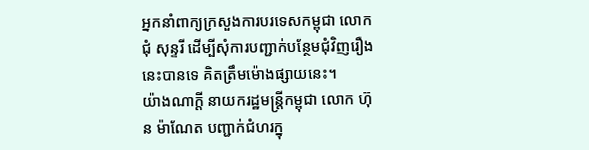អ្នកនាំពាក្យក្រសួងការបរទេសកម្ពុជា លោក ជុំ សុន្ទរី ដើម្បីសុំការបញ្ជាក់បន្ថែមជុំវិញរឿងនេះបានទេ គិតត្រឹមម៉ោងផ្សាយនេះ។
យ៉ាងណាក្តី នាយករដ្ឋមន្រ្តីកម្ពុជា លោក ហ៊ុន ម៉ាណែត បញ្ជាក់ជំហរក្នុ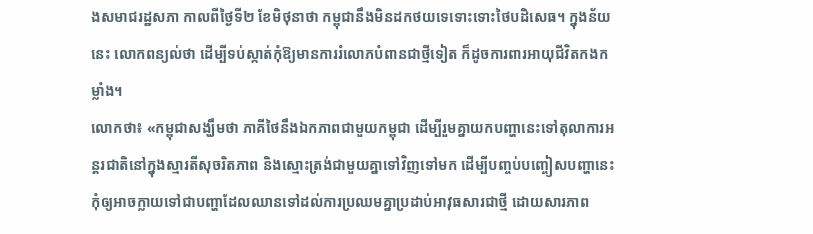ងសមាជរដ្ឋសភា កាលពីថ្ងៃទី២ ខែមិថុនាថា កម្ពុជានឹងមិនដកថយទេទោះទោះថៃបដិសេធ។ ក្នុងន័យនេះ លោកពន្យល់ថា ដើម្បីទប់ស្កាត់កុំឱ្យមានការរំលោភបំពានជាថ្មីទៀត ក៏ដូចការពារអាយុជីវិតកងកម្លាំង។
លោកថា៖ «កម្ពុជាសង្ឃឹមថា ភាគីថៃនឹងឯកភាពជាមួយកម្ពុជា ដើម្បីរួមគ្នាយកបញ្ហានេះទៅតុលាការអន្តរជាតិនៅក្នុងស្មារតីសុចរិតភាព និងស្មោះត្រង់ជាមួយគ្នាទៅវិញទៅមក ដើម្បីបញ្ចប់បញ្ចៀសបញ្ហានេះ កុំឲ្យអាចក្លាយទៅជាបញ្ហាដែលឈានទៅដល់ការប្រឈមគ្នាប្រដាប់អាវុធសារជាថ្មី ដោយសារភាព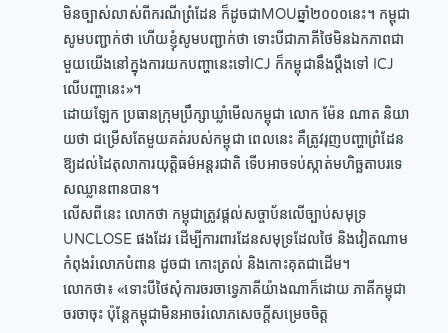មិនច្បាស់លាស់ពីករណីព្រំដែន ក៏ដូចជាMOUឆ្នាំ២០០០នេះ។ កម្ពុជាសូមបញ្ជាក់ថា ហើយខ្ញុំសូមបញ្ជាក់ថា ទោះបីជាភាគីថៃមិនឯកភាពជាមួយយើងនៅក្នុងការយកបញ្ហានេះទៅICJ ក៏កម្ពុជានឹងប្តឹងទៅ ICJ លើបញ្ហានេះ»។
ដោយឡែក ប្រធានក្រុមប្រឹក្សាឃ្លាំមើលកម្ពុជា លោក ម៉ែន ណាត និយាយថា ជម្រើសតែមួយគត់របស់កម្ពុជា ពេលនេះ គឺត្រូវរុញបញ្ហាព្រំដែនឱ្យដល់ដៃតុលាការយុត្តិធម៌អន្តរជាតិ ទើបអាចទប់ស្កាត់មហិច្ឆតាបរទេសឈ្លានពានបាន។
លើសពីនេះ លោកថា កម្ពុជាត្រូវផ្តល់សច្ចាប័នលើច្បាប់សមុទ្រ UNCLOSE ផងដែរ ដើម្បីការពារដែនសមុទ្រដែលថៃ និងវៀតណាម កំពុងរំលោភបំពាន ដូចជា កោះត្រល់ និងកោះគុតជាដើម។
លោកថា៖ «ទោះបីថៃសុំការចរចាទ្វេភាគីយ៉ាងណាក៏ដោយ ភាគីកម្ពុជាចរចាចុះ ប៉ុន្តែកម្ពុជាមិនអាចរំលោភសេចក្ដីសម្រេចចិត្ត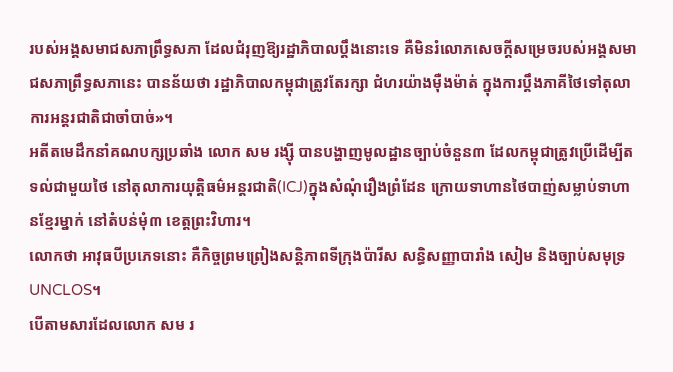របស់អង្គសមាជសភាព្រឹទ្ធសភា ដែលជំរុញឱ្យរដ្ឋាភិបាលប្ដឹងនោះទេ គឺមិនរំលោភសេចក្ដីសម្រេចរបស់អង្គសមាជសភាព្រឹទ្ធសភានេះ បានន័យថា រដ្ឋាភិបាលកម្ពុជាត្រូវតែរក្សា ជំហរយ៉ាងម៉ឺងម៉ាត់ ក្នុងការប្ដឹងភាគីថៃទៅតុលាការអន្តរជាតិជាចាំបាច់»។
អតីតមេដឹកនាំគណបក្សប្រឆាំង លោក សម រង្ស៊ី បានបង្ហាញមូលដ្ឋានច្បាប់ចំនួន៣ ដែលកម្ពុជាត្រូវប្រើដើម្បីតទល់ជាមួយថៃ នៅតុលាការយុត្តិធម៌អន្តរជាតិ(ICJ)ក្នុងសំណុំរឿងព្រំដែន ក្រោយទាហានថៃបាញ់សម្លាប់ទាហានខ្មែរម្នាក់ នៅតំបន់មុំ៣ ខេត្តព្រះវិហារ។
លោកថា អាវុធបីប្រភេទនោះ គឺកិច្ចព្រមព្រៀងសន្តិភាពទីក្រុងប៉ារីស សន្ធិសញ្ញាបារាំង សៀម និងច្បាប់សមុទ្រ UNCLOS។
បើតាមសារដែលលោក សម រ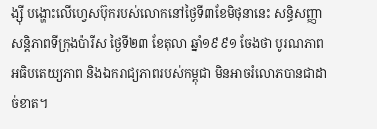ង្ស៊ី បង្ហោះលើហ្វេសប៊ុករបស់លោកនៅថ្ងៃទី៣ខែមិថុនានេះ សន្ធិសញ្ញាសន្តិភាពទីក្រុងប៉ារីស ថ្ងៃទី២៣ ខែតុលា ឆ្នាំ១៩៩១ ចែងថា បូរណភាព អធិបតេយ្យភាព និងឯករាជ្យភាពរបស់កម្ពុជា មិនអាចរំលោភបានជាដាច់ខាត។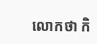លោកថា កិ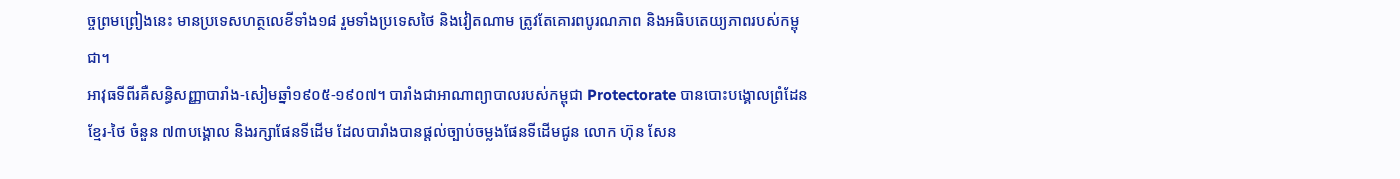ច្ចព្រមព្រៀងនេះ មានប្រទេសហត្ថលេខីទាំង១៨ រួមទាំងប្រទេសថៃ និងវៀតណាម ត្រូវតែគោរពបូរណភាព និងអធិបតេយ្យភាពរបស់កម្ពុជា។
អាវុធទីពីរគឺសន្ធិសញ្ញាបារាំង-សៀមឆ្នាំ១៩០៥-១៩០៧។ បារាំងជាអាណាព្យាបាលរបស់កម្ពុជា Protectorate បានបោះបង្គោលព្រំដែនខ្មែរ-ថៃ ចំនួន ៧៣បង្គោល និងរក្សាផែនទីដើម ដែលបារាំងបានផ្តល់ច្បាប់ចម្លងផែនទីដើមជូន លោក ហ៊ុន សែន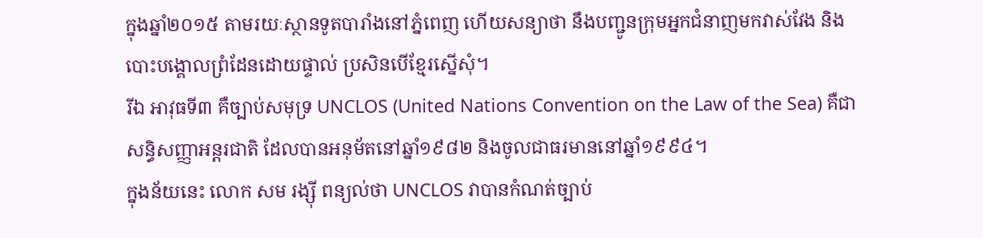ក្នុងឆ្នាំ២០១៥ តាមរយៈស្ថានទូតបារាំងនៅភ្នំពេញ ហើយសន្យាថា នឹងបញ្ជូនក្រុមអ្នកជំនាញមកវាស់វែង និងបោះបង្គោលព្រំដែនដោយផ្ទាល់ ប្រសិនបើខ្មែរស្នើសុំ។
រីឯ អាវុធទី៣ គឺច្បាប់សមុទ្រ UNCLOS (United Nations Convention on the Law of the Sea) គឺជាសន្ធិសញ្ញាអន្តរជាតិ ដែលបានអនុម័តនៅឆ្នាំ១៩៨២ និងចូលជាធរមាននៅឆ្នាំ១៩៩៤។
ក្នុងន័យនេះ លោក សម រង្ស៊ី ពន្យល់ថា UNCLOS វាបានកំណត់ច្បាប់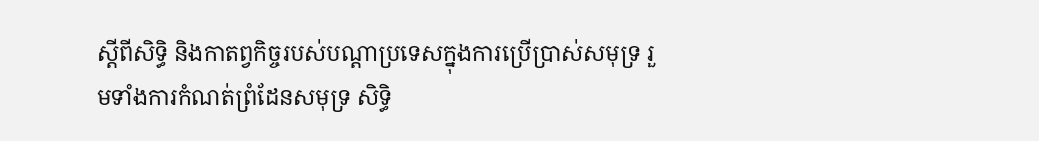ស្តីពីសិទ្ធិ និងកាតព្វកិច្ចរបស់បណ្តាប្រទេសក្នុងការប្រើប្រាស់សមុទ្រ រួមទាំងការកំណត់ព្រំដែនសមុទ្រ សិទ្ធិ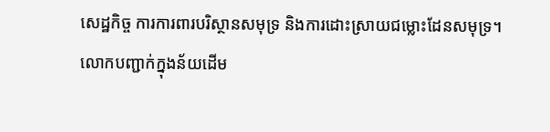សេដ្ឋកិច្ច ការការពារបរិស្ថានសមុទ្រ និងការដោះស្រាយជម្លោះដែនសមុទ្រ។
លោកបញ្ជាក់ក្នុងន័យដើម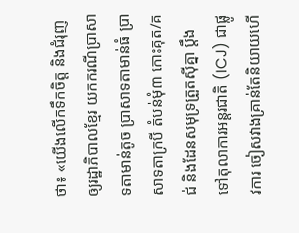ថា៖ «យើងលើកទឹកចិត្ត និងជំរុញឲ្យរដ្ឋាភិបាលខ្មែរ យកករណីប្រាសាទតាមាន់តូច ប្រាសាទតាមាន់ធំ ប្រាសាទតាក្របី តំបន់មុំ៣ កោះគុត/គជ់ និងដែនសមុទ្រត្រួតស៊ីគ្នា ប្តឹងទៅតុលាការអន្តរជាតិ (ICJ) ជាផ្លូវការ ចៀសវាងគ្រាន់តែនិយាយហើ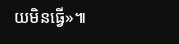យមិនធ្វើ»៕